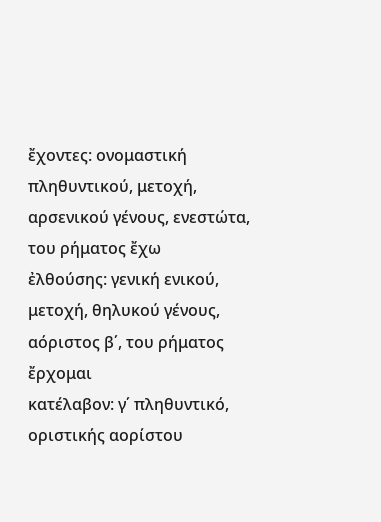ἔχοντες: ονομαστική πληθυντικού, μετοχή, αρσενικού γένους, ενεστώτα, του ρήματος ἔχω
ἐλθούσης: γενική ενικού, μετοχή, θηλυκού γένους, αόριστος β΄, του ρήματος ἔρχομαι
κατέλαβον: γ΄ πληθυντικό, οριστικής αορίστου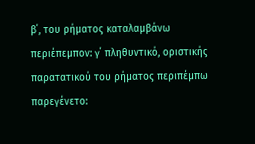β΄, του ρήματος καταλαμβάνω
περιέπεμπον: γ΄ πληθυντικό, οριστικής παρατατικού του ρήματος περιπέμπω
παρεγένετο: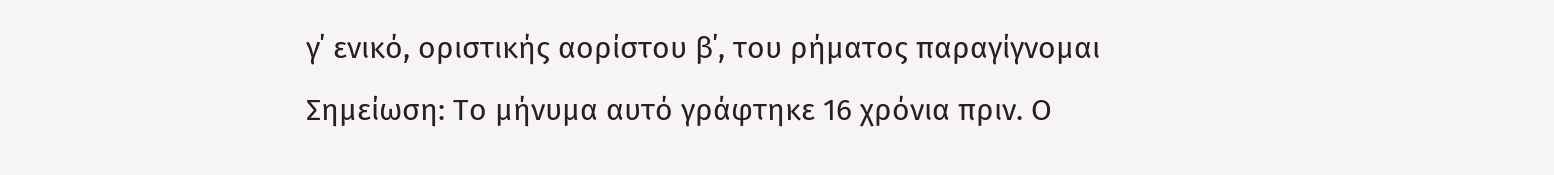γ΄ ενικό, οριστικής αορίστου β΄, του ρήματος παραγίγνομαι
Σημείωση: Το μήνυμα αυτό γράφτηκε 16 χρόνια πριν. Ο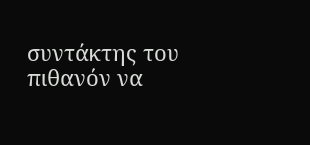συντάκτης του πιθανόν να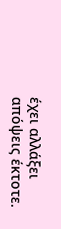έχει αλλάξει απόψεις έκτοτε.